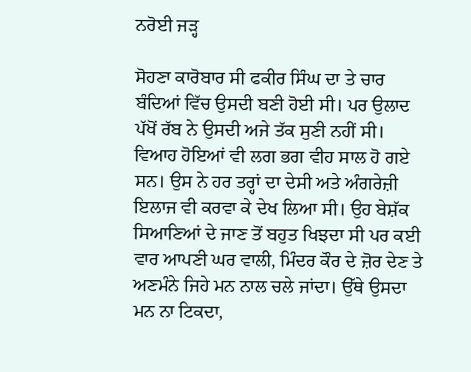ਨਰੋਈ ਜੜ੍ਹ

ਸੋਹਣਾ ਕਾਰੋਬਾਰ ਸੀ ਫਕੀਰ ਸਿੰਘ ਦਾ ਤੇ ਚਾਰ ਬੰਦਿਆਂ ਵਿੱਚ ਉਸਦੀ ਬਣੀ ਹੋਈ ਸੀ। ਪਰ ਉਲਾਦ ਪੱਖੋਂ ਰੱਬ ਨੇ ਉਸਦੀ ਅਜੇ ਤੱਕ ਸੁਣੀ ਨਹੀਂ ਸੀ। ਵਿਆਹ ਹੋਇਆਂ ਵੀ ਲਗ ਭਗ ਵੀਹ ਸਾਲ ਹੋ ਗਏ ਸਨ। ਉਸ ਨੇ ਹਰ ਤਰ੍ਹਾਂ ਦਾ ਦੇਸੀ ਅਤੇ ਅੰਗਰੇਜ਼ੀ ਇਲਾਜ ਵੀ ਕਰਵਾ ਕੇ ਦੇਖ ਲਿਆ ਸੀ। ਉਹ ਬੇਸ਼ੱਕ ਸਿਆਣਿਆਂ ਦੇ ਜਾਣ ਤੋਂ ਬਹੁਤ ਖਿਝਦਾ ਸੀ ਪਰ ਕਈ ਵਾਰ ਆਪਣੀ ਘਰ ਵਾਲੀ, ਮਿੰਦਰ ਕੌਰ ਦੇ ਜ਼ੋਰ ਦੇਣ ਤੇ ਅਣਮੰਨੇ ਜਿਹੇ ਮਨ ਨਾਲ ਚਲੇ ਜਾਂਦਾ। ਉੱਥੇ ਉਸਦਾ ਮਨ ਨਾ ਟਿਕਦਾ,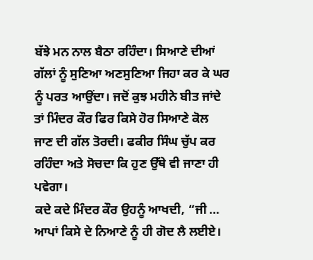ਬੱਝੇ ਮਨ ਨਾਲ ਬੈਠਾ ਰਹਿੰਦਾ। ਸਿਆਣੇ ਦੀਆਂ ਗੱਲਾਂ ਨੂੰ ਸੁਣਿਆ ਅਣਸੁਣਿਆ ਜਿਹਾ ਕਰ ਕੇ ਘਰ ਨੂੰ ਪਰਤ ਆਉਂਦਾ। ਜਦੋਂ ਕੁਝ ਮਹੀਨੇ ਬੀਤ ਜਾਂਦੇ ਤਾਂ ਮਿੰਦਰ ਕੌਰ ਫਿਰ ਕਿਸੇ ਹੋਰ ਸਿਆਣੇ ਕੋਲ ਜਾਣ ਦੀ ਗੱਲ ਤੋਰਦੀ। ਫਕੀਰ ਸਿੰਘ ਚੁੱਪ ਕਰ ਰਹਿੰਦਾ ਅਤੇ ਸੋਚਦਾ ਕਿ ਹੁਣ ਉੱਥੇ ਵੀ ਜਾਣਾ ਹੀ ਪਵੇਗਾ।
ਕਦੇ ਕਦੇ ਮਿੰਦਰ ਕੌਰ ਉਹਨੂੰ ਆਖਦੀ, “ਜੀ … ਆਪਾਂ ਕਿਸੇ ਦੇ ਨਿਆਣੇ ਨੂੰ ਹੀ ਗੋਦ ਲੈ ਲਈਏ।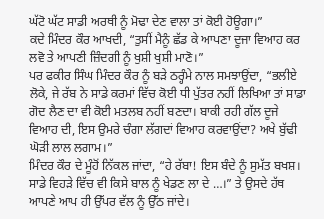ਘੱਟੋ ਘੱਟ ਸਾਡੀ ਅਰਥੀ ਨੂੰ ਮੋਢਾ ਦੇਣ ਵਾਲਾ ਤਾਂ ਕੋਈ ਹੋਊਗਾ।”
ਕਦੇ ਮਿੰਦਰ ਕੌਰ ਆਖਦੀ, “ਤੁਸੀਂ ਮੈਨੂੰ ਛੱਡ ਕੇ ਆਪਣਾ ਦੂਜਾ ਵਿਆਹ ਕਰ ਲਵੋ ਤੇ ਆਪਣੀ ਜ਼ਿੰਦਗੀ ਨੂੰ ਖੁਸ਼ੀ ਖੁਸ਼ੀ ਮਾਣੋ।”
ਪਰ ਫਕੀਰ ਸਿੰਘ ਮਿੰਦਰ ਕੌਰ ਨੂੰ ਬੜੇ ਠਰ੍ਹੰਮੇ ਨਾਲ ਸਮਝਾਉਂਦਾ, “ਭਲੀਏ ਲੋਕੇ, ਜੇ ਰੱਬ ਨੇ ਸਾਡੇ ਕਰਮਾਂ ਵਿੱਚ ਕੋਈ ਧੀ ਪੁੱਤਰ ਨਹੀਂ ਲਿਖਿਆ ਤਾਂ ਸਾਡਾ ਗੋਦ ਲੈਣ ਦਾ ਵੀ ਕੋਈ ਮਤਲਬ ਨਹੀਂ ਬਣਦਾ। ਬਾਕੀ ਰਹੀ ਗੱਲ ਦੂਜੇ ਵਿਆਹ ਦੀ, ਇਸ ਉਮਰੇ ਚੰਗਾ ਲੱਗਦਾਂ ਵਿਆਹ ਕਰਵਾਉਂਦਾ? ਅਖੇ ਬੁੱਢੀ ਘੋੜੀ ਲਾਲ ਲਗਾਮ।”
ਮਿੰਦਰ ਕੌਰ ਦੇ ਮੂੰਹੋਂ ਨਿੱਕਲ ਜਾਂਦਾ, “ਹੇ ਰੱਬਾ! ਇਸ ਬੰਦੇ ਨੂੰ ਸੁਮੱਤ ਬਖਸ਼। ਸਾਡੇ ਵਿਹੜੇ ਵਿੱਚ ਵੀ ਕਿਸੇ ਬਾਲ ਨੂੰ ਖੇਡਣ ਲਾ ਦੇ …।” ਤੇ ਉਸਦੇ ਹੱਥ ਆਪਣੇ ਆਪ ਹੀ ਉੱਪਰ ਵੱਲ ਨੂੰ ਉੱਠ ਜਾਂਦੇ।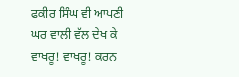ਫਕੀਰ ਸਿੰਘ ਵੀ ਆਪਣੀ ਘਰ ਵਾਲੀ ਵੱਲ ਦੇਖ ਕੇ ਵਾਖਰੂ! ਵਾਖਰੂ! ਕਰਨ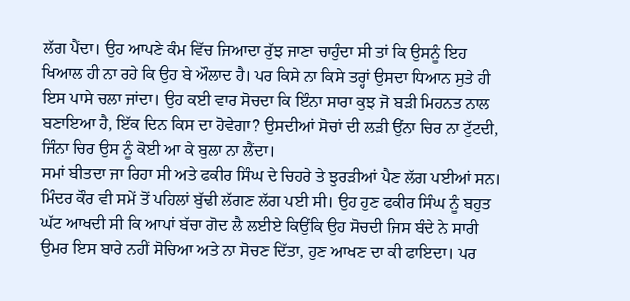ਲੱਗ ਪੈਂਦਾ। ਉਹ ਆਪਣੇ ਕੰਮ ਵਿੱਚ ਜਿਆਦਾ ਰੁੱਝ ਜਾਣਾ ਚਾਹੁੰਦਾ ਸੀ ਤਾਂ ਕਿ ਉਸਨੂੰ ਇਹ ਖਿਆਲ ਹੀ ਨਾ ਰਹੇ ਕਿ ਉਹ ਬੇ ਔਲਾਦ ਹੈ। ਪਰ ਕਿਸੇ ਨਾ ਕਿਸੇ ਤਰ੍ਹਾਂ ਉਸਦਾ ਧਿਆਨ ਸੁਤੇ ਹੀ ਇਸ ਪਾਸੇ ਚਲਾ ਜਾਂਦਾ। ਉਹ ਕਈ ਵਾਰ ਸੋਚਦਾ ਕਿ ਇੰਨਾ ਸਾਰਾ ਕੁਝ ਜੋ ਬੜੀ ਮਿਹਨਤ ਨਾਲ ਬਣਾਇਆ ਹੈ, ਇੱਕ ਦਿਨ ਕਿਸ ਦਾ ਹੋਵੇਗਾ? ਉਸਦੀਆਂ ਸੋਚਾਂ ਦੀ ਲੜੀ ਉਂਨਾ ਚਿਰ ਨਾ ਟੁੱਟਦੀ, ਜਿੰਨਾ ਚਿਰ ਉਸ ਨੂੰ ਕੋਈ ਆ ਕੇ ਬੁਲਾ ਨਾ ਲੈਂਦਾ।
ਸਮਾਂ ਬੀਤਦਾ ਜਾ ਰਿਹਾ ਸੀ ਅਤੇ ਫਕੀਰ ਸਿੰਘ ਦੇ ਚਿਹਰੇ ਤੇ ਝੁਰੜੀਆਂ ਪੈਣ ਲੱਗ ਪਈਆਂ ਸਨ। ਮਿੰਦਰ ਕੌਰ ਵੀ ਸਮੇਂ ਤੋਂ ਪਹਿਲਾਂ ਬੁੱਢੀ ਲੱਗਣ ਲੱਗ ਪਈ ਸੀ। ਉਹ ਹੁਣ ਫਕੀਰ ਸਿੰਘ ਨੂੰ ਬਹੁਤ ਘੱਟ ਆਖਦੀ ਸੀ ਕਿ ਆਪਾਂ ਬੱਚਾ ਗੋਦ ਲੈ ਲਈਏ ਕਿਉਂਕਿ ਉਹ ਸੋਚਦੀ ਜਿਸ ਬੰਦੇ ਨੇ ਸਾਰੀ ਉਮਰ ਇਸ ਬਾਰੇ ਨਹੀਂ ਸੋਚਿਆ ਅਤੇ ਨਾ ਸੋਚਣ ਦਿੱਤਾ, ਹੁਣ ਆਖਣ ਦਾ ਕੀ ਫਾਇਦਾ। ਪਰ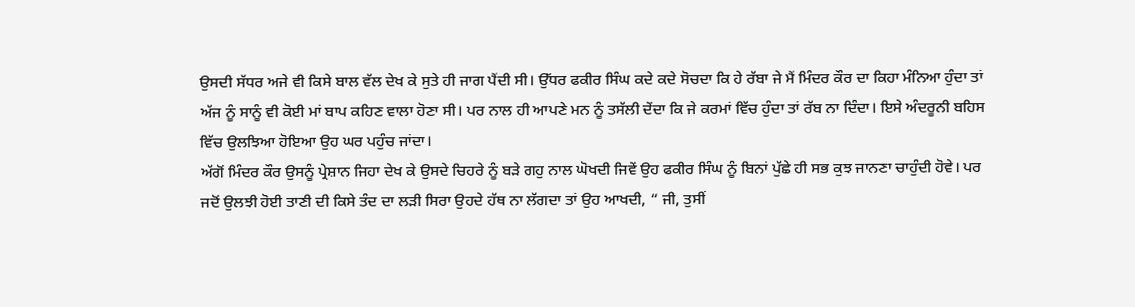ਉਸਦੀ ਸੱਧਰ ਅਜੇ ਵੀ ਕਿਸੇ ਬਾਲ ਵੱਲ ਦੇਖ ਕੇ ਸੁਤੇ ਹੀ ਜਾਗ ਪੈਂਦੀ ਸੀ। ਉੱਧਰ ਫਕੀਰ ਸਿੰਘ ਕਦੇ ਕਦੇ ਸੋਚਦਾ ਕਿ ਹੇ ਰੱਬਾ ਜੇ ਮੈਂ ਮਿੰਦਰ ਕੌਰ ਦਾ ਕਿਹਾ ਮੰਨਿਆ ਹੁੰਦਾ ਤਾਂ ਅੱਜ ਨੂੰ ਸਾਨੂੰ ਵੀ ਕੋਈ ਮਾਂ ਬਾਪ ਕਹਿਣ ਵਾਲਾ ਹੋਣਾ ਸੀ। ਪਰ ਨਾਲ ਹੀ ਆਪਣੇ ਮਨ ਨੂੰ ਤਸੱਲੀ ਦੇਂਦਾ ਕਿ ਜੇ ਕਰਮਾਂ ਵਿੱਚ ਹੁੰਦਾ ਤਾਂ ਰੱਬ ਨਾ ਦਿੰਦਾ। ਇਸੇ ਅੰਦਰੂਨੀ ਬਹਿਸ ਵਿੱਚ ਉਲਝਿਆ ਹੋਇਆ ਉਹ ਘਰ ਪਹੁੰਚ ਜਾਂਦਾ।
ਅੱਗੋਂ ਮਿੰਦਰ ਕੌਰ ਉਸਨੂੰ ਪ੍ਰੇਸ਼ਾਨ ਜਿਹਾ ਦੇਖ ਕੇ ਉਸਦੇ ਚਿਹਰੇ ਨੂੰ ਬੜੇ ਗਹੁ ਨਾਲ ਘੋਖਦੀ ਜਿਵੇਂ ਉਹ ਫਕੀਰ ਸਿੰਘ ਨੂੰ ਬਿਨਾਂ ਪੁੱਛੇ ਹੀ ਸਭ ਕੁਝ ਜਾਨਣਾ ਚਾਹੁੰਦੀ ਹੋਵੇ। ਪਰ ਜਦੋਂ ਉਲਝੀ ਹੋਈ ਤਾਣੀ ਦੀ ਕਿਸੇ ਤੰਦ ਦਾ ਲੜੀ ਸਿਰਾ ਉਹਦੇ ਹੱਥ ਨਾ ਲੱਗਦਾ ਤਾਂ ਉਹ ਆਖਦੀ, “ ਜੀ, ਤੁਸੀਂ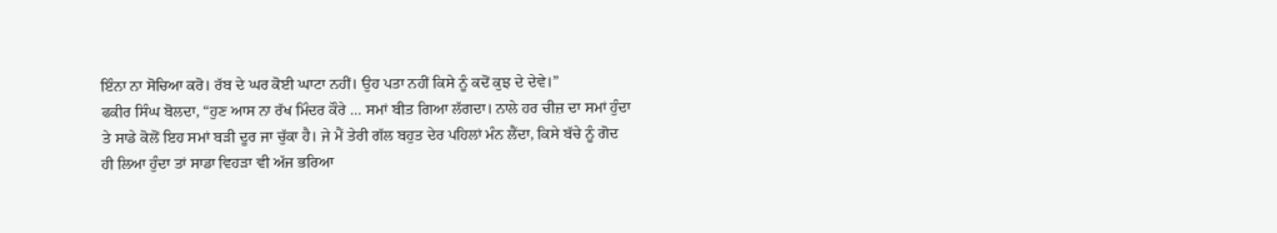ਇੰਨਾ ਨਾ ਸੋਚਿਆ ਕਰੋ। ਰੱਬ ਦੇ ਘਰ ਕੋਈ ਘਾਟਾ ਨਹੀਂ। ਉਹ ਪਤਾ ਨਹੀਂ ਕਿਸੇ ਨੂੰ ਕਦੋਂ ਕੁਝ ਦੇ ਦੇਵੇ।”
ਫਕੀਰ ਸਿੰਘ ਬੋਲਦਾ, “ਹੁਣ ਆਸ ਨਾ ਰੱਖ ਮਿੰਦਰ ਕੌਰੇ … ਸਮਾਂ ਬੀਤ ਗਿਆ ਲੱਗਦਾ। ਨਾਲੇ ਹਰ ਚੀਜ਼ ਦਾ ਸਮਾਂ ਹੁੰਦਾ ਤੇ ਸਾਡੇ ਕੋਲੋਂ ਇਹ ਸਮਾਂ ਬੜੀ ਦੂਰ ਜਾ ਚੁੱਕਾ ਹੈ। ਜੇ ਮੈਂ ਤੇਰੀ ਗੱਲ ਬਹੁਤ ਦੇਰ ਪਹਿਲਾਂ ਮੰਨ ਲੈਂਦਾ, ਕਿਸੇ ਬੱਚੇ ਨੂੰ ਗੋਦ ਹੀ ਲਿਆ ਹੁੰਦਾ ਤਾਂ ਸਾਡਾ ਵਿਹੜਾ ਵੀ ਅੱਜ ਭਰਿਆ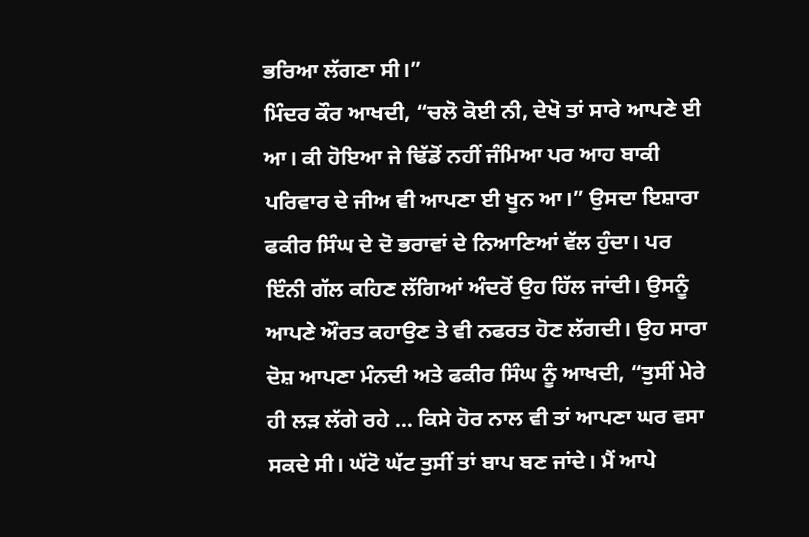ਭਰਿਆ ਲੱਗਣਾ ਸੀ।”
ਮਿੰਦਰ ਕੌਰ ਆਖਦੀ, “ਚਲੋ ਕੋਈ ਨੀ, ਦੇਖੋ ਤਾਂ ਸਾਰੇ ਆਪਣੇ ਈ ਆ। ਕੀ ਹੋਇਆ ਜੇ ਢਿੱਡੋਂ ਨਹੀਂ ਜੰਮਿਆ ਪਰ ਆਹ ਬਾਕੀ ਪਰਿਵਾਰ ਦੇ ਜੀਅ ਵੀ ਆਪਣਾ ਈ ਖੂਨ ਆ।” ਉਸਦਾ ਇਸ਼ਾਰਾ ਫਕੀਰ ਸਿੰਘ ਦੇ ਦੋ ਭਰਾਵਾਂ ਦੇ ਨਿਆਣਿਆਂ ਵੱਲ ਹੁੰਦਾ। ਪਰ ਇੰਨੀ ਗੱਲ ਕਹਿਣ ਲੱਗਿਆਂ ਅੰਦਰੋਂ ਉਹ ਹਿੱਲ ਜਾਂਦੀ। ਉਸਨੂੰ ਆਪਣੇ ਔਰਤ ਕਹਾਉਣ ਤੇ ਵੀ ਨਫਰਤ ਹੋਣ ਲੱਗਦੀ। ਉਹ ਸਾਰਾ ਦੋਸ਼ ਆਪਣਾ ਮੰਨਦੀ ਅਤੇ ਫਕੀਰ ਸਿੰਘ ਨੂੰ ਆਖਦੀ, “ਤੁਸੀਂ ਮੇਰੇ ਹੀ ਲੜ ਲੱਗੇ ਰਹੇ … ਕਿਸੇ ਹੋਰ ਨਾਲ ਵੀ ਤਾਂ ਆਪਣਾ ਘਰ ਵਸਾ ਸਕਦੇ ਸੀ। ਘੱਟੋ ਘੱਟ ਤੁਸੀਂ ਤਾਂ ਬਾਪ ਬਣ ਜਾਂਦੇ। ਮੈਂ ਆਪੇ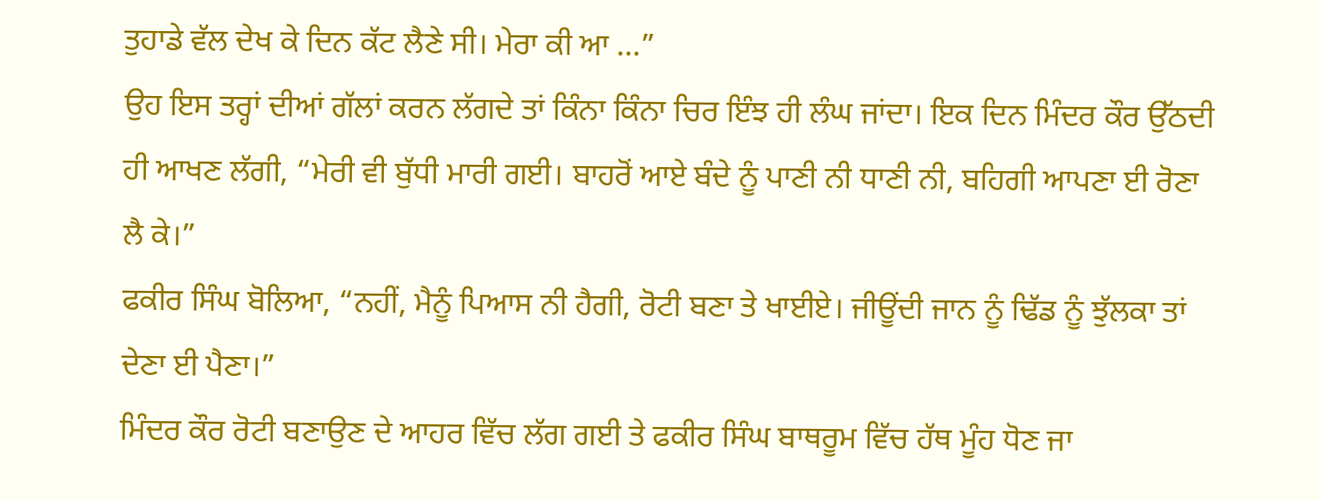ਤੁਹਾਡੇ ਵੱਲ ਦੇਖ ਕੇ ਦਿਨ ਕੱਟ ਲੈਣੇ ਸੀ। ਮੇਰਾ ਕੀ ਆ …”
ਉਹ ਇਸ ਤਰ੍ਹਾਂ ਦੀਆਂ ਗੱਲਾਂ ਕਰਨ ਲੱਗਦੇ ਤਾਂ ਕਿੰਨਾ ਕਿੰਨਾ ਚਿਰ ਇੰਝ ਹੀ ਲੰਘ ਜਾਂਦਾ। ਇਕ ਦਿਨ ਮਿੰਦਰ ਕੌਰ ਉੱਠਦੀ ਹੀ ਆਖਣ ਲੱਗੀ, “ਮੇਰੀ ਵੀ ਬੁੱਧੀ ਮਾਰੀ ਗਈ। ਬਾਹਰੋਂ ਆਏ ਬੰਦੇ ਨੂੰ ਪਾਣੀ ਨੀ ਧਾਣੀ ਨੀ, ਬਹਿਗੀ ਆਪਣਾ ਈ ਰੋਣਾ ਲੈ ਕੇ।”
ਫਕੀਰ ਸਿੰਘ ਬੋਲਿਆ, “ਨਹੀਂ, ਮੈਨੂੰ ਪਿਆਸ ਨੀ ਹੈਗੀ, ਰੋਟੀ ਬਣਾ ਤੇ ਖਾਈਏ। ਜੀਊਂਦੀ ਜਾਨ ਨੂੰ ਢਿੱਡ ਨੂੰ ਝੁੱਲਕਾ ਤਾਂ ਦੇਣਾ ਈ ਪੈਣਾ।”
ਮਿੰਦਰ ਕੌਰ ਰੋਟੀ ਬਣਾਉਣ ਦੇ ਆਹਰ ਵਿੱਚ ਲੱਗ ਗਈ ਤੇ ਫਕੀਰ ਸਿੰਘ ਬਾਥਰੂਮ ਵਿੱਚ ਹੱਥ ਮੂੰਹ ਧੋਣ ਜਾ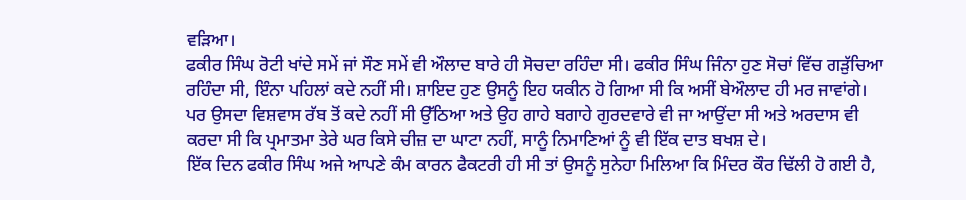ਵੜਿਆ।
ਫਕੀਰ ਸਿੰਘ ਰੋਟੀ ਖਾਂਦੇ ਸਮੇਂ ਜਾਂ ਸੌਣ ਸਮੇਂ ਵੀ ਔਲਾਦ ਬਾਰੇ ਹੀ ਸੋਚਦਾ ਰਹਿੰਦਾ ਸੀ। ਫਕੀਰ ਸਿੰਘ ਜਿੰਨਾ ਹੁਣ ਸੋਚਾਂ ਵਿੱਚ ਗੜੁੱਚਿਆ ਰਹਿੰਦਾ ਸੀ, ਇੰਨਾ ਪਹਿਲਾਂ ਕਦੇ ਨਹੀਂ ਸੀ। ਸ਼ਾਇਦ ਹੁਣ ਉਸਨੂੰ ਇਹ ਯਕੀਨ ਹੋ ਗਿਆ ਸੀ ਕਿ ਅਸੀਂ ਬੇਔਲਾਦ ਹੀ ਮਰ ਜਾਵਾਂਗੇ। ਪਰ ਉਸਦਾ ਵਿਸ਼ਵਾਸ ਰੱਬ ਤੋਂ ਕਦੇ ਨਹੀਂ ਸੀ ਉੱਠਿਆ ਅਤੇ ਉਹ ਗਾਹੇ ਬਗਾਹੇ ਗੁਰਦਵਾਰੇ ਵੀ ਜਾ ਆਉਂਦਾ ਸੀ ਅਤੇ ਅਰਦਾਸ ਵੀ ਕਰਦਾ ਸੀ ਕਿ ਪ੍ਰਮਾਤਮਾ ਤੇਰੇ ਘਰ ਕਿਸੇ ਚੀਜ਼ ਦਾ ਘਾਟਾ ਨਹੀਂ, ਸਾਨੂੰ ਨਿਮਾਣਿਆਂ ਨੂੰ ਵੀ ਇੱਕ ਦਾਤ ਬਖਸ਼ ਦੇ।
ਇੱਕ ਦਿਨ ਫਕੀਰ ਸਿੰਘ ਅਜੇ ਆਪਣੇ ਕੰਮ ਕਾਰਨ ਫੈਕਟਰੀ ਹੀ ਸੀ ਤਾਂ ਉਸਨੂੰ ਸੁਨੇਹਾ ਮਿਲਿਆ ਕਿ ਮਿੰਦਰ ਕੌਰ ਢਿੱਲੀ ਹੋ ਗਈ ਹੈ,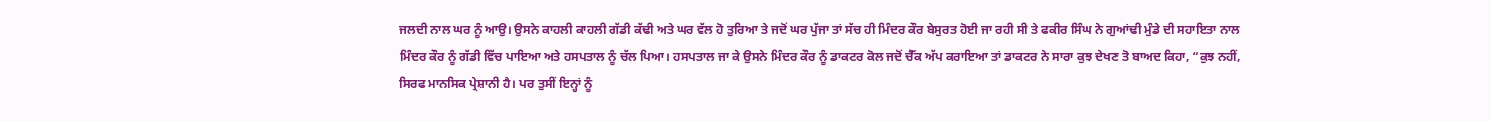ਜਲਦੀ ਨਾਲ ਘਰ ਨੂੰ ਆਉ। ਉਸਨੇ ਕਾਹਲੀ ਕਾਹਲੀ ਗੱਡੀ ਕੱਢੀ ਅਤੇ ਘਰ ਵੱਲ ਹੋ ਤੁਰਿਆ ਤੇ ਜਦੋਂ ਘਰ ਪੁੱਜਾ ਤਾਂ ਸੱਚ ਹੀ ਮਿੰਦਰ ਕੌਰ ਬੇਸੁਰਤ ਹੋਈ ਜਾ ਰਹੀ ਸੀ ਤੇ ਫਕੀਰ ਸਿੰਘ ਨੇ ਗੁਆਂਢੀ ਮੁੰਡੇ ਦੀ ਸਹਾਇਤਾ ਨਾਲ ਮਿੰਦਰ ਕੌਰ ਨੂੰ ਗੱਡੀ ਵਿੱਚ ਪਾਇਆ ਅਤੇ ਹਸਪਤਾਲ ਨੂੰ ਚੱਲ ਪਿਆ। ਹਸਪਤਾਲ ਜਾ ਕੇ ਉਸਨੇ ਮਿੰਦਰ ਕੌਰ ਨੂੰ ਡਾਕਟਰ ਕੋਲ ਜਦੋਂ ਚੈੱਕ ਅੱਪ ਕਰਾਇਆ ਤਾਂ ਡਾਕਟਰ ਨੇ ਸਾਰਾ ਕੁਝ ਦੇਖਣ ਤੋ ਬਾਅਦ ਕਿਹਾ, “ਕੁਝ ਨਹੀਂ, ਸਿਰਫ ਮਾਨਸਿਕ ਪ੍ਰੇਸ਼ਾਨੀ ਹੈ। ਪਰ ਤੁਸੀਂ ਇਨ੍ਹਾਂ ਨੂੰ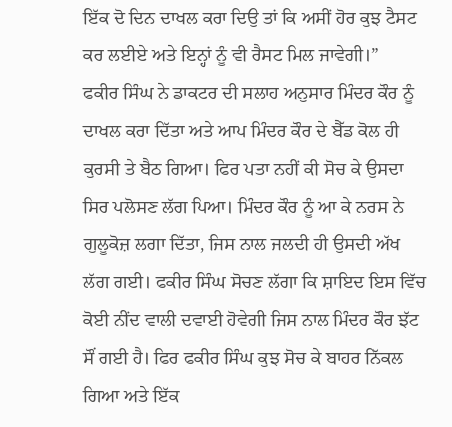ਇੱਕ ਦੋ ਦਿਨ ਦਾਖਲ ਕਰਾ ਦਿਉ ਤਾਂ ਕਿ ਅਸੀਂ ਹੋਰ ਕੁਝ ਟੈਸਟ ਕਰ ਲਈਏ ਅਤੇ ਇਨ੍ਹਾਂ ਨੂੰ ਵੀ ਰੈਸਟ ਮਿਲ ਜਾਵੇਗੀ।”
ਫਕੀਰ ਸਿੰਘ ਨੇ ਡਾਕਟਰ ਦੀ ਸਲਾਹ ਅਨੁਸਾਰ ਮਿੰਦਰ ਕੌਰ ਨੂੰ ਦਾਖਲ ਕਰਾ ਦਿੱਤਾ ਅਤੇ ਆਪ ਮਿੰਦਰ ਕੌਰ ਦੇ ਬੈੱਡ ਕੋਲ ਹੀ ਕੁਰਸੀ ਤੇ ਬੈਠ ਗਿਆ। ਫਿਰ ਪਤਾ ਨਹੀਂ ਕੀ ਸੋਚ ਕੇ ਉਸਦਾ ਸਿਰ ਪਲੋਸਣ ਲੱਗ ਪਿਆ। ਮਿੰਦਰ ਕੌਰ ਨੂੰ ਆ ਕੇ ਨਰਸ ਨੇ ਗੁਲੂਕੋਜ਼ ਲਗਾ ਦਿੱਤਾ, ਜਿਸ ਨਾਲ ਜਲਦੀ ਹੀ ਉਸਦੀ ਅੱਖ ਲੱਗ ਗਈ। ਫਕੀਰ ਸਿੰਘ ਸੋਚਣ ਲੱਗਾ ਕਿ ਸ਼ਾਇਦ ਇਸ ਵਿੱਚ ਕੋਈ ਨੀਂਦ ਵਾਲੀ ਦਵਾਈ ਹੋਵੇਗੀ ਜਿਸ ਨਾਲ ਮਿੰਦਰ ਕੌਰ ਝੱਟ ਸੌਂ ਗਈ ਹੈ। ਫਿਰ ਫਕੀਰ ਸਿੰਘ ਕੁਝ ਸੋਚ ਕੇ ਬਾਹਰ ਨਿੱਕਲ ਗਿਆ ਅਤੇ ਇੱਕ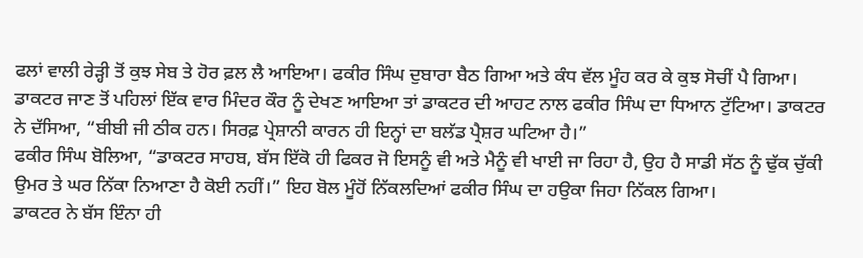ਫਲਾਂ ਵਾਲੀ ਰੇੜ੍ਹੀ ਤੋਂ ਕੁਝ ਸੇਬ ਤੇ ਹੋਰ ਫ਼ਲ ਲੈ ਆਇਆ। ਫਕੀਰ ਸਿੰਘ ਦੁਬਾਰਾ ਬੈਠ ਗਿਆ ਅਤੇ ਕੰਧ ਵੱਲ ਮੂੰਹ ਕਰ ਕੇ ਕੁਝ ਸੋਚੀਂ ਪੈ ਗਿਆ।
ਡਾਕਟਰ ਜਾਣ ਤੋਂ ਪਹਿਲਾਂ ਇੱਕ ਵਾਰ ਮਿੰਦਰ ਕੌਰ ਨੂੰ ਦੇਖਣ ਆਇਆ ਤਾਂ ਡਾਕਟਰ ਦੀ ਆਹਟ ਨਾਲ ਫਕੀਰ ਸਿੰਘ ਦਾ ਧਿਆਨ ਟੁੱਟਿਆ। ਡਾਕਟਰ ਨੇ ਦੱਸਿਆ, “ਬੀਬੀ ਜੀ ਠੀਕ ਹਨ। ਸਿਰਫ਼ ਪ੍ਰੇਸ਼ਾਨੀ ਕਾਰਨ ਹੀ ਇਨ੍ਹਾਂ ਦਾ ਬਲੱਡ ਪ੍ਰੈਸ਼ਰ ਘਟਿਆ ਹੈ।”
ਫਕੀਰ ਸਿੰਘ ਬੋਲਿਆ, “ਡਾਕਟਰ ਸਾਹਬ, ਬੱਸ ਇੱਕੋ ਹੀ ਫਿਕਰ ਜੋ ਇਸਨੂੰ ਵੀ ਅਤੇ ਮੈਨੂੰ ਵੀ ਖਾਈ ਜਾ ਰਿਹਾ ਹੈ, ਉਹ ਹੈ ਸਾਡੀ ਸੱਠ ਨੂੰ ਢੁੱਕ ਚੁੱਕੀ ਉਮਰ ਤੇ ਘਰ ਨਿੱਕਾ ਨਿਆਣਾ ਹੈ ਕੋਈ ਨਹੀਂ।” ਇਹ ਬੋਲ ਮੂੰਹੋਂ ਨਿੱਕਲਦਿਆਂ ਫਕੀਰ ਸਿੰਘ ਦਾ ਹਉਕਾ ਜਿਹਾ ਨਿੱਕਲ ਗਿਆ।
ਡਾਕਟਰ ਨੇ ਬੱਸ ਇੰਨਾ ਹੀ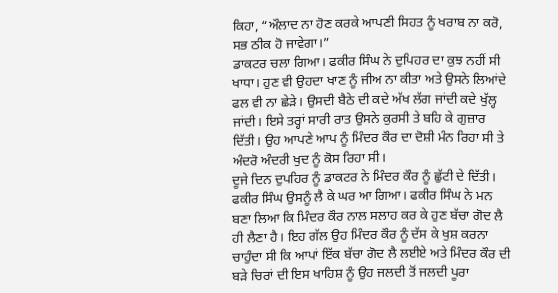ਕਿਹਾ, “ਔਲਾਦ ਨਾ ਹੋਣ ਕਰਕੇ ਆਪਣੀ ਸਿਹਤ ਨੂੰ ਖਰਾਬ ਨਾ ਕਰੋ, ਸਭ ਠੀਕ ਹੋ ਜਾਵੇਗਾ।”
ਡਾਕਟਰ ਚਲਾ ਗਿਆ। ਫਕੀਰ ਸਿੰਘ ਨੇ ਦੁਪਿਹਰ ਦਾ ਕੁਝ ਨਹੀਂ ਸੀ ਖਾਧਾ। ਹੁਣ ਵੀ ਉਹਦਾ ਖਾਣ ਨੂੰ ਜੀਅ ਨਾ ਕੀਤਾ ਅਤੇ ਉਸਨੇ ਲਿਆਂਦੇ ਫਲ ਵੀ ਨਾ ਛੇੜੇ। ਉਸਦੀ ਬੈਠੇ ਦੀ ਕਦੇ ਅੱਖ ਲੱਗ ਜਾਂਦੀ ਕਦੇ ਖੁੱਲ੍ਹ ਜਾਂਦੀ। ਇਸੇ ਤਰ੍ਹਾਂ ਸਾਰੀ ਰਾਤ ਉਸਨੇ ਕੁਰਸੀ ਤੇ ਬਹਿ ਕੇ ਗੁਜ਼ਾਰ ਦਿੱਤੀ। ਉਹ ਆਪਣੇ ਆਪ ਨੂੰ ਮਿੰਦਰ ਕੌਰ ਦਾ ਦੋਸ਼ੀ ਮੰਨ ਰਿਹਾ ਸੀ ਤੇ ਅੰਦਰੋ ਅੰਦਰੀ ਖੁਦ ਨੂੰ ਕੋਸ ਰਿਹਾ ਸੀ।
ਦੂਜੇ ਦਿਨ ਦੁਪਹਿਰ ਨੂੰ ਡਾਕਟਰ ਨੇ ਮਿੰਦਰ ਕੌਰ ਨੂੰ ਛੁੱਟੀ ਦੇ ਦਿੱਤੀ। ਫਕੀਰ ਸਿੰਘ ਉਸਨੂੰ ਲੈ ਕੇ ਘਰ ਆ ਗਿਆ। ਫਕੀਰ ਸਿੰਘ ਨੇ ਮਨ ਬਣਾ ਲਿਆ ਕਿ ਮਿੰਦਰ ਕੌਰ ਨਾਲ ਸਲਾਹ ਕਰ ਕੇ ਹੁਣ ਬੱਚਾ ਗੋਦ ਲੈ ਹੀ ਲੈਣਾ ਹੈ। ਇਹ ਗੱਲ ਉਹ ਮਿੰਦਰ ਕੌਰ ਨੂੰ ਦੱਸ ਕੇ ਖੁਸ਼ ਕਰਨਾ ਚਾਹੁੰਦਾ ਸੀ ਕਿ ਆਪਾਂ ਇੱਕ ਬੱਚਾ ਗੋਦ ਲੈ ਲਈਏ ਅਤੇ ਮਿੰਦਰ ਕੌਰ ਦੀ ਬੜੇ ਚਿਰਾਂ ਦੀ ਇਸ ਖਾਹਿਸ਼ ਨੂੰ ਉਹ ਜਲਦੀ ਤੋਂ ਜਲਦੀ ਪੂਰਾ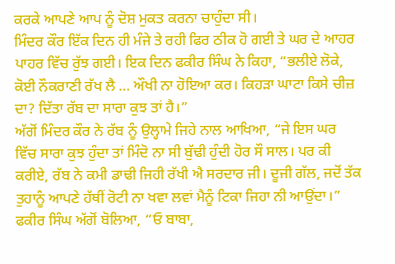ਕਰਕੇ ਆਪਣੇ ਆਪ ਨੂੰ ਦੋਸ਼ ਮੁਕਤ ਕਰਨਾ ਚਾਹੁੰਦਾ ਸੀ।
ਮਿੰਦਰ ਕੌਰ ਇੱਕ ਦਿਨ ਹੀ ਮੰਜੇ ਤੇ ਰਹੀ ਫਿਰ ਠੀਕ ਹੋ ਗਈ ਤੇ ਘਰ ਦੇ ਆਹਰ ਪਾਹਰ ਵਿੱਚ ਰੁੱਝ ਗਈ। ਇਕ ਦਿਨ ਫਕੀਰ ਸਿੰਘ ਨੇ ਕਿਹਾ, “ਭਲੀਏ ਲੋਕੇ, ਕੋਈ ਨੌਕਰਾਣੀ ਰੱਖ ਲੈ … ਔਖੀ ਨਾ ਹੋਇਆ ਕਰ। ਕਿਹੜਾ ਘਾਟਾ ਕਿਸੇ ਚੀਜ਼ ਦਾ? ਦਿੱਤਾ ਰੱਬ ਦਾ ਸਾਰਾ ਕੁਝ ਤਾਂ ਹੈ।”
ਅੱਗੋਂ ਮਿੰਦਰ ਕੌਰ ਨੇ ਰੱਬ ਨੂੰ ਉਲ੍ਹਾਮੇ ਜਿਹੇ ਨਾਲ ਆਖਿਆ, “ਜੇ ਇਸ ਘਰ ਵਿੱਚ ਸਾਰਾ ਕੁਝ ਹੁੰਦਾ ਤਾਂ ਮਿੰਦੋ ਨਾ ਸੀ ਬੁੱਢੀ ਹੁੰਦੀ ਹੋਰ ਸੌ ਸਾਲ। ਪਰ ਕੀ ਕਰੀਏ, ਰੱਬ ਨੇ ਕਮੀ ਡਾਢੀ ਜਿਹੀ ਰੱਖੀ ਐ ਸਰਦਾਰ ਜੀ। ਦੂਜੀ ਗੱਲ, ਜਦੋਂ ਤੱਕ ਤੁਹਾਨੂੰ ਆਪਣੇ ਹੱਥੀਂ ਰੋਟੀ ਨਾ ਖਵਾ ਲਵਾਂ ਮੈਨੂੰ ਟਿਕਾ ਜਿਹਾ ਨੀ ਆਉਂਦਾ।”
ਫਕੀਰ ਸਿੰਘ ਅੱਗੋਂ ਬੋਲਿਆ, “ਓ ਬਾਬਾ,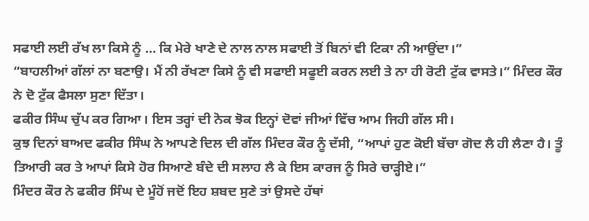ਸਫਾਈ ਲਈ ਰੱਖ ਲਾ ਕਿਸੇ ਨੂੰ … ਕਿ ਮੇਰੇ ਖਾਣੇ ਦੇ ਨਾਲ ਨਾਲ ਸਫਾਈ ਤੋਂ ਬਿਨਾਂ ਵੀ ਟਿਕਾ ਨੀ ਆਉਂਦਾ।”
“ਬਾਹਲੀਆਂ ਗੱਲਾਂ ਨਾ ਬਣਾਉ। ਮੈਂ ਨੀ ਰੱਖਣਾ ਕਿਸੇ ਨੂੰ ਵੀ ਸਫਾਈ ਸਫੂਈ ਕਰਨ ਲਈ ਤੇ ਨਾ ਹੀ ਰੋਟੀ ਟੁੱਕ ਵਾਸਤੇ।” ਮਿੰਦਰ ਕੌਰ ਨੇ ਦੋ ਟੁੱਕ ਫੈਸਲਾ ਸੁਣਾ ਦਿੱਤਾ।
ਫਕੀਰ ਸਿੰਘ ਚੁੱਪ ਕਰ ਗਿਆ। ਇਸ ਤਰ੍ਹਾਂ ਦੀ ਨੋਕ ਝੋਕ ਇਨ੍ਹਾਂ ਦੋਵਾਂ ਜੀਆਂ ਵਿੱਚ ਆਮ ਜਿਹੀ ਗੱਲ ਸੀ।
ਕੁਝ ਦਿਨਾਂ ਬਾਅਦ ਫਕੀਰ ਸਿੰਘ ਨੇ ਆਪਣੇ ਦਿਲ ਦੀ ਗੱਲ ਮਿੰਦਰ ਕੌਰ ਨੂੰ ਦੱਸੀ, “ਆਪਾਂ ਹੁਣ ਕੋਈ ਬੱਚਾ ਗੋਦ ਲੈ ਹੀ ਲੈਣਾ ਹੈ। ਤੂੰ ਤਿਆਰੀ ਕਰ ਤੇ ਆਪਾਂ ਕਿਸੇ ਹੋਰ ਸਿਆਣੇ ਬੰਦੇ ਦੀ ਸਲਾਹ ਲੈ ਕੇ ਇਸ ਕਾਰਜ ਨੂੰ ਸਿਰੇ ਚਾੜ੍ਹੀਏ।”
ਮਿੰਦਰ ਕੌਰ ਨੇ ਫਕੀਰ ਸਿੰਘ ਦੇ ਮੂੰਹੋਂ ਜਦੋਂ ਇਹ ਸ਼ਬਦ ਸੁਣੇ ਤਾਂ ਉਸਦੇ ਹੱਥਾਂ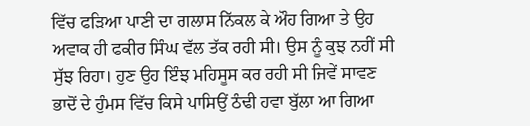ਵਿੱਚ ਫੜਿਆ ਪਾਣੀ ਦਾ ਗਲਾਸ ਨਿੱਕਲ ਕੇ ਔਹ ਗਿਆ ਤੇ ਉਹ ਅਵਾਕ ਹੀ ਫਕੀਰ ਸਿੰਘ ਵੱਲ ਤੱਕ ਰਹੀ ਸੀ। ਉਸ ਨੂੰ ਕੁਝ ਨਹੀਂ ਸੀ ਸੁੱਝ ਰਿਹਾ। ਹੁਣ ਉਹ ਇੰਝ ਮਹਿਸੂਸ ਕਰ ਰਹੀ ਸੀ ਜਿਵੇਂ ਸਾਵਣ ਭਾਦੋਂ ਦੇ ਹੁੰਮਸ ਵਿੱਚ ਕਿਸੇ ਪਾਸਿਉਂ ਠੰਢੀ ਹਵਾ ਬੁੱਲਾ ਆ ਗਿਆ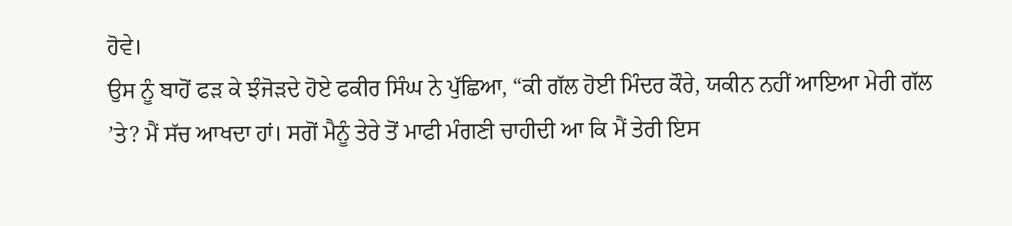ਹੋਵੇ।
ਉਸ ਨੂੰ ਬਾਹੋਂ ਫੜ ਕੇ ਝੰਜੋੜਦੇ ਹੋਏ ਫਕੀਰ ਸਿੰਘ ਨੇ ਪੁੱਛਿਆ, “ਕੀ ਗੱਲ ਹੋਈ ਮਿੰਦਰ ਕੌਰੇ, ਯਕੀਨ ਨਹੀਂ ਆਇਆ ਮੇਰੀ ਗੱਲ ’ਤੇ? ਮੈਂ ਸੱਚ ਆਖਦਾ ਹਾਂ। ਸਗੋਂ ਮੈਨੂੰ ਤੇਰੇ ਤੋਂ ਮਾਫੀ ਮੰਗਣੀ ਚਾਹੀਦੀ ਆ ਕਿ ਮੈਂ ਤੇਰੀ ਇਸ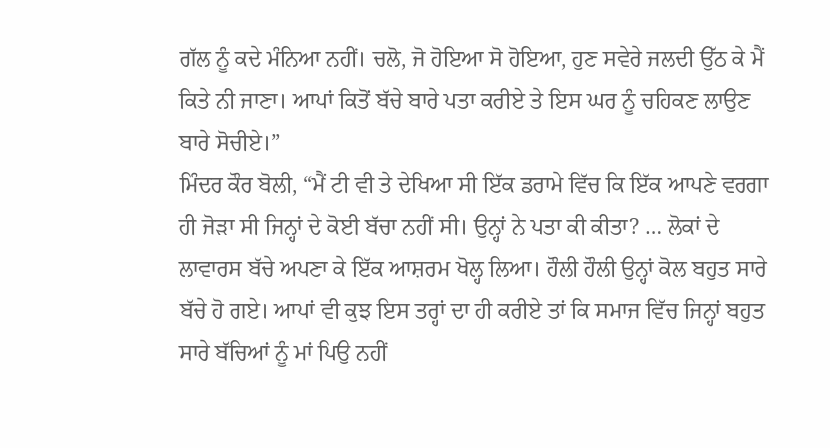ਗੱਲ ਨੂੰ ਕਦੇ ਮੰਨਿਆ ਨਹੀਂ। ਚਲੋ, ਜੋ ਹੋਇਆ ਸੋ ਹੋਇਆ, ਹੁਣ ਸਵੇਰੇ ਜਲਦੀ ਉੱਠ ਕੇ ਮੈਂ ਕਿਤੇ ਨੀ ਜਾਣਾ। ਆਪਾਂ ਕਿਤੋਂ ਬੱਚੇ ਬਾਰੇ ਪਤਾ ਕਰੀਏ ਤੇ ਇਸ ਘਰ ਨੂੰ ਚਹਿਕਣ ਲਾਉਣ ਬਾਰੇ ਸੋਚੀਏ।”
ਮਿੰਦਰ ਕੌਰ ਬੋਲੀ, “ਮੈਂ ਟੀ ਵੀ ਤੇ ਦੇਖਿਆ ਸੀ ਇੱਕ ਡਰਾਮੇ ਵਿੱਚ ਕਿ ਇੱਕ ਆਪਣੇ ਵਰਗਾ ਹੀ ਜੋੜਾ ਸੀ ਜਿਨ੍ਹਾਂ ਦੇ ਕੋਈ ਬੱਚਾ ਨਹੀਂ ਸੀ। ਉਨ੍ਹਾਂ ਨੇ ਪਤਾ ਕੀ ਕੀਤਾ? … ਲੋਕਾਂ ਦੇ ਲਾਵਾਰਸ ਬੱਚੇ ਅਪਣਾ ਕੇ ਇੱਕ ਆਸ਼ਰਮ ਖੋਲ੍ਹ ਲਿਆ। ਹੌਲੀ ਹੌਲੀ ਉਨ੍ਹਾਂ ਕੋਲ ਬਹੁਤ ਸਾਰੇ ਬੱਚੇ ਹੋ ਗਏ। ਆਪਾਂ ਵੀ ਕੁਝ ਇਸ ਤਰ੍ਹਾਂ ਦਾ ਹੀ ਕਰੀਏ ਤਾਂ ਕਿ ਸਮਾਜ ਵਿੱਚ ਜਿਨ੍ਹਾਂ ਬਹੁਤ ਸਾਰੇ ਬੱਚਿਆਂ ਨੂੰ ਮਾਂ ਪਿਉ ਨਹੀਂ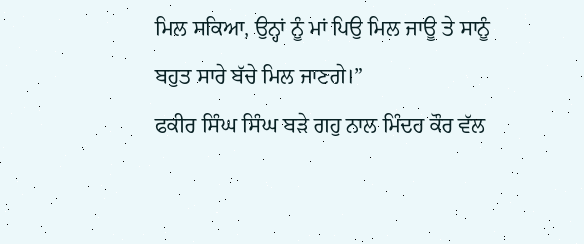ਮਿਲ ਸਕਿਆ, ਉਨ੍ਹਾਂ ਨੂੰ ਮਾਂ ਪਿਉ ਮਿਲ ਜਾਊ ਤੇ ਸਾਨੂੰ ਬਹੁਤ ਸਾਰੇ ਬੱਚੇ ਮਿਲ ਜਾਣਗੇ।”
ਫਕੀਰ ਸਿੰਘ ਸਿੰਘ ਬੜੇ ਗਹੁ ਨਾਲ ਮਿੰਦਰ ਕੌਰ ਵੱਲ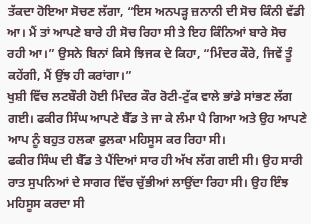ਤੱਕਦਾ ਹੋਇਆ ਸੋਚਣ ਲੱਗਾ, “ਇਸ ਅਨਪੜ੍ਹ ਜ਼ਨਾਨੀ ਦੀ ਸੋਚ ਕਿੰਨੀ ਵੱਡੀ ਆ। ਮੈਂ ਤਾਂ ਆਪਣੇ ਬਾਰੇ ਹੀ ਸੋਚ ਰਿਹਾ ਸੀ ਤੇ ਇਹ ਕਿੰਨਿਆਂ ਬਾਰੇ ਸੋਚ ਰਹੀ ਆ।” ਉਸਨੇ ਬਿਨਾਂ ਕਿਸੇ ਝਿਜਕ ਦੇ ਕਿਹਾ, “ਮਿੰਦਰ ਕੌਰੇ, ਜਿਵੇਂ ਤੂੰ ਕਹੇਂਗੀ, ਮੈਂ ਉਂਝ ਹੀ ਕਰਾਂਗਾ।”
ਖੁਸ਼ੀ ਵਿੱਚ ਲਟਬੌਰੀ ਹੋਈ ਮਿੰਦਰ ਕੌਰ ਰੋਟੀ-ਟੁੱਕ ਵਾਲੇ ਭਾਂਡੇ ਸਾਂਭਣ ਲੱਗ ਗਈ। ਫਕੀਰ ਸਿੰਘ ਆਪਣੇ ਬੈੱਡ ਤੇ ਜਾ ਕੇ ਲੰਮਾ ਪੈ ਗਿਆ ਅਤੇ ਉਹ ਆਪਣੇ ਆਪ ਨੂੰ ਬਹੁਤ ਹਲਕਾ ਫੁਲਕਾ ਮਹਿਸੂਸ ਕਰ ਰਿਹਾ ਸੀ।
ਫਕੀਰ ਸਿੰਘ ਦੀ ਬੈੱਡ ਤੇ ਪੈਂਦਿਆਂ ਸਾਰ ਹੀ ਅੱਖ ਲੱਗ ਗਈ ਸੀ। ਉਹ ਸਾਰੀ ਰਾਤ ਸੁਪਨਿਆਂ ਦੇ ਸਾਗਰ ਵਿੱਚ ਚੁੱਭੀਆਂ ਲਾਉਂਦਾ ਰਿਹਾ ਸੀ। ਉਹ ਇੰਝ ਮਹਿਸੂਸ ਕਰਦਾ ਸੀ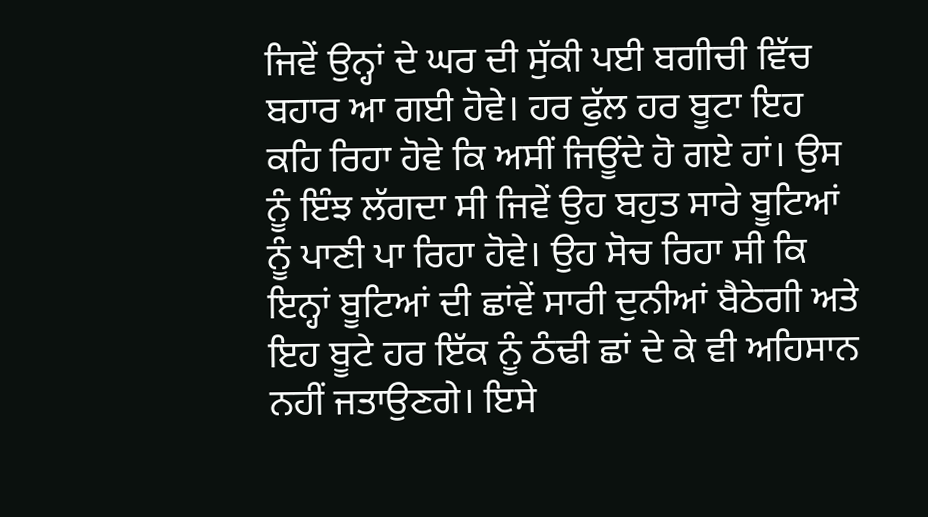ਜਿਵੇਂ ਉਨ੍ਹਾਂ ਦੇ ਘਰ ਦੀ ਸੁੱਕੀ ਪਈ ਬਗੀਚੀ ਵਿੱਚ ਬਹਾਰ ਆ ਗਈ ਹੋਵੇ। ਹਰ ਫੁੱਲ ਹਰ ਬੂਟਾ ਇਹ ਕਹਿ ਰਿਹਾ ਹੋਵੇ ਕਿ ਅਸੀਂ ਜਿਊਂਦੇ ਹੋ ਗਏ ਹਾਂ। ਉਸ ਨੂੰ ਇੰਝ ਲੱਗਦਾ ਸੀ ਜਿਵੇਂ ਉਹ ਬਹੁਤ ਸਾਰੇ ਬੂਟਿਆਂ ਨੂੰ ਪਾਣੀ ਪਾ ਰਿਹਾ ਹੋਵੇ। ਉਹ ਸੋਚ ਰਿਹਾ ਸੀ ਕਿ ਇਨ੍ਹਾਂ ਬੂਟਿਆਂ ਦੀ ਛਾਂਵੇਂ ਸਾਰੀ ਦੁਨੀਆਂ ਬੈਠੇਗੀ ਅਤੇ ਇਹ ਬੂਟੇ ਹਰ ਇੱਕ ਨੂੰ ਠੰਢੀ ਛਾਂ ਦੇ ਕੇ ਵੀ ਅਹਿਸਾਨ ਨਹੀਂ ਜਤਾਉਣਗੇ। ਇਸੇ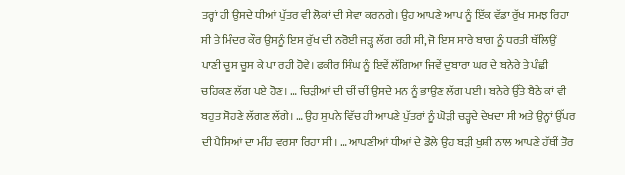ਤਰ੍ਹਾਂ ਹੀ ਉਸਦੇ ਧੀਆਂ ਪੁੱਤਰ ਵੀ ਲੋਕਾਂ ਦੀ ਸੇਵਾ ਕਰਨਗੇ। ਉਹ ਆਪਣੇ ਆਪ ਨੂੰ ਇੱਕ ਵੱਡਾ ਰੁੱਖ ਸਮਝ ਰਿਹਾ ਸੀ ਤੇ ਮਿੰਦਰ ਕੌਰ ਉਸਨੂੰ ਇਸ ਰੁੱਖ ਦੀ ਨਰੋਈ ਜੜ੍ਹ ਲੱਗ ਰਹੀ ਸੀ, ਜੋ ਇਸ ਸਾਰੇ ਬਾਗ ਨੂੰ ਧਰਤੀ ਥੱਲਿਉਂ ਪਾਣੀ ਚੂਸ ਚੂਸ ਕੇ ਪਾ ਰਹੀ ਹੋਵੇ। ਫਕੀਰ ਸਿੰਘ ਨੂੰ ਇਵੇਂ ਲੱਗਿਆ ਜਿਵੇਂ ਦੁਬਾਰਾ ਘਰ ਦੇ ਬਨੇਰੇ ਤੇ ਪੰਛੀ ਚਹਿਕਣ ਲੱਗ ਪਏ ਹੋਣ। … ਚਿੜੀਆਂ ਦੀ ਚੀਂ ਚੀਂ ਉਸਦੇ ਮਨ ਨੂੰ ਭਾਉਣ ਲੱਗ ਪਈ। ਬਨੇਰੇ ਉੱਤੇ ਬੈਠੇ ਕਾਂ ਵੀ ਬਹੁਤ ਸੋਹਣੇ ਲੱਗਣ ਲੱਗੇ। … ਉਹ ਸੁਪਨੇ ਵਿੱਚ ਹੀ ਆਪਣੇ ਪੁੱਤਰਾਂ ਨੂੰ ਘੋੜੀ ਚੜ੍ਹਦੇ ਦੇਖਦਾ ਸੀ ਅਤੇ ਉਨ੍ਹਾਂ ਉੱਪਰ ਦੀ ਪੈਸਿਆਂ ਦਾ ਮੀਂਹ ਵਰਸਾ ਰਿਹਾ ਸੀ। … ਆਪਣੀਆਂ ਧੀਆਂ ਦੇ ਡੋਲੇ ਉਹ ਬੜੀ ਖੁਸ਼ੀ ਨਾਲ ਆਪਣੇ ਹੱਥੀਂ ਤੋਰ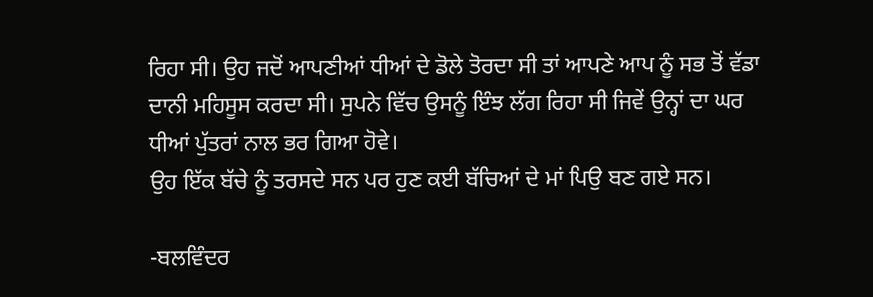ਰਿਹਾ ਸੀ। ਉਹ ਜਦੋਂ ਆਪਣੀਆਂ ਧੀਆਂ ਦੇ ਡੋਲੇ ਤੋਰਦਾ ਸੀ ਤਾਂ ਆਪਣੇ ਆਪ ਨੂੰ ਸਭ ਤੋਂ ਵੱਡਾ ਦਾਨੀ ਮਹਿਸੂਸ ਕਰਦਾ ਸੀ। ਸੁਪਨੇ ਵਿੱਚ ਉਸਨੂੰ ਇੰਝ ਲੱਗ ਰਿਹਾ ਸੀ ਜਿਵੇਂ ਉਨ੍ਹਾਂ ਦਾ ਘਰ ਧੀਆਂ ਪੁੱਤਰਾਂ ਨਾਲ ਭਰ ਗਿਆ ਹੋਵੇ।
ਉਹ ਇੱਕ ਬੱਚੇ ਨੂੰ ਤਰਸਦੇ ਸਨ ਪਰ ਹੁਣ ਕਈ ਬੱਚਿਆਂ ਦੇ ਮਾਂ ਪਿਉ ਬਣ ਗਏ ਸਨ।

-ਬਲਵਿੰਦਰ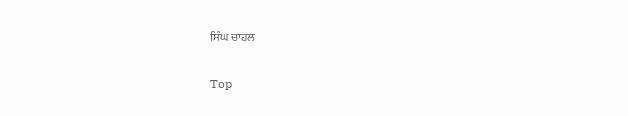ਸਿੰਘ ਚਾਹਲ

Top